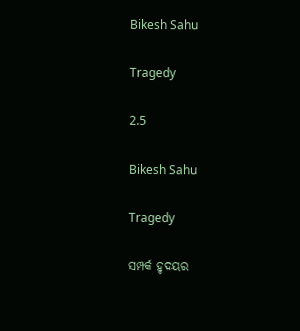Bikesh Sahu

Tragedy

2.5

Bikesh Sahu

Tragedy

ସମ୍ପର୍କ ହୃଦୟର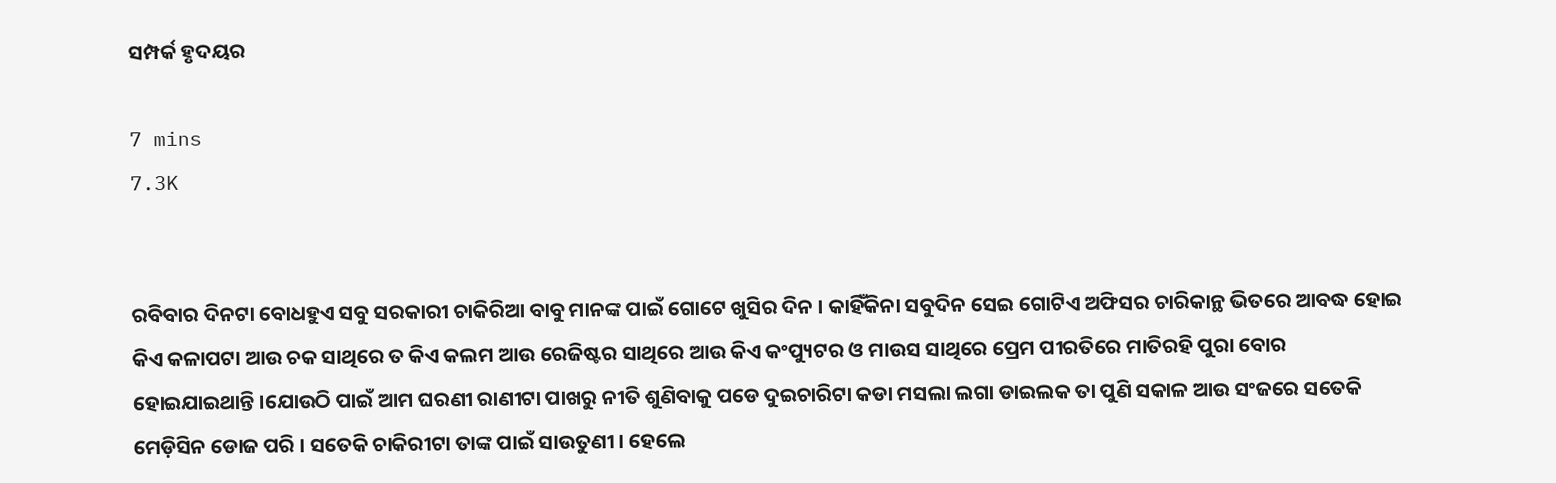ସମ୍ପର୍କ ହୃଦୟର

7 mins
7.3K


ରବିବାର ଦିନଟା ବୋଧହୁଏ ସବୁ ସରକାରୀ ଚାକିରିଆ ବାବୁ ମାନଙ୍କ ପାଇଁ ଗୋଟେ ଖୁସିର ଦିନ । କାହିଁକିନା ସବୁଦିନ ସେଇ ଗୋଟିଏ ଅଫିସର ଚାରିକାନ୍ଥ ଭିତରେ ଆବଦ୍ଧ ହୋଇ କିଏ କଳାପଟା ଆଉ ଚକ ସାଥିରେ ତ କିଏ କଲମ ଆଉ ରେଜିଷ୍ଟର ସାଥିରେ ଆଉ କିଏ କଂପ୍ୟୁଟର ଓ ମାଉସ ସାଥିରେ ପ୍ରେମ ପୀରତିରେ ମାତିରହି ପୁରା ବୋର ହୋଇଯାଇଥାନ୍ତି ।ଯୋଉଠି ପାଇଁ ଆମ ଘରଣୀ ରାଣୀଟା ପାଖରୁ ନୀତି ଶୁଣିବାକୁ ପଡେ ଦୁଇଚାରିଟା କଡା ମସଲା ଲଗା ଡାଇଲକ ତା ପୁଣି ସକାଳ ଆଉ ସଂଜରେ ସତେକି ମେଡ଼ିସିନ ଡୋଜ ପରି । ସତେକି ଚାକିରୀଟା ତାଙ୍କ ପାଇଁ ସାଉତୁଣୀ । ହେଲେ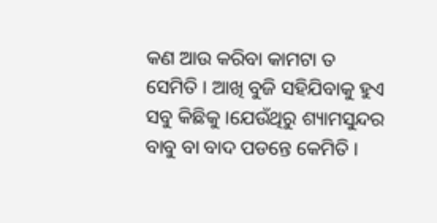କଣ ଆଉ କରିବା କାମଟା ତ ସେମିତି । ଆଖି ବୁଜି ସହିଯିବାକୁ ହୁଏ ସବୁ କିଛିକୁ ।ଯେଉଁଥିରୁ ଶ୍ୟାମସୁନ୍ଦର ବାବୁ ବା ବାଦ ପଡନ୍ତେ କେମିତି ।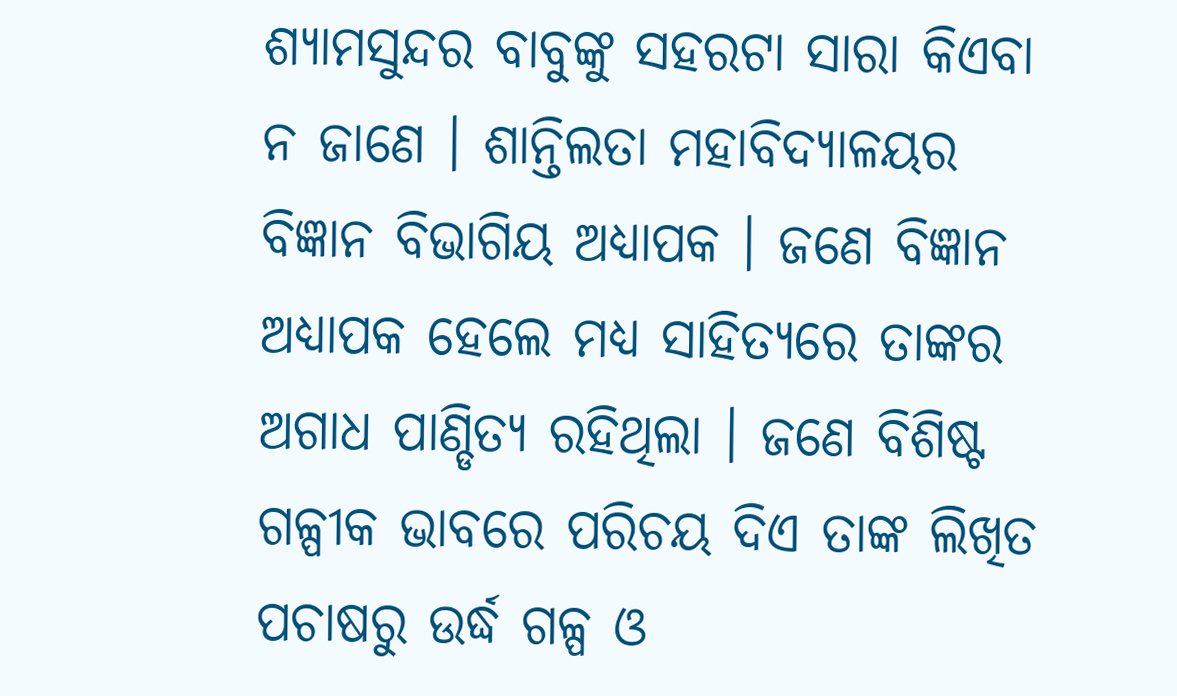ଶ୍ୟାମସୁନ୍ଦର ବାବୁଙ୍କୁ ସହରଟା ସାରା କିଏବା ନ ଜାଣେ । ଶାନ୍ତିଲତା ମହାବିଦ୍ୟାଳୟର ବିଜ୍ଞାନ ବିଭାଗିୟ ଅଧ୍ୟାପକ । ଜଣେ ବିଜ୍ଞାନ ଅଧ୍ୟାପକ ହେଲେ ମଧ୍ୟ ସାହିତ୍ୟରେ ତାଙ୍କର ଅଗାଧ ପାଣ୍ଡିତ୍ୟ ରହିଥିଲା । ଜଣେ ବିଶିଷ୍ଟ ଗଳ୍ପୀକ ଭାବରେ ପରିଚୟ ଦିଏ ତାଙ୍କ ଲିଖିତ ପଚାଷରୁ ଉର୍ଦ୍ଧ ଗଳ୍ପ ଓ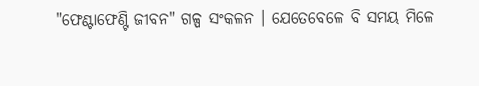"ଫେଣ୍ଟାଫେଣ୍ଟି ଜୀବନ" ଗଳ୍ପ ସଂକଳନ । ଯେତେବେଳେ ବି ସମୟ ମିଳେ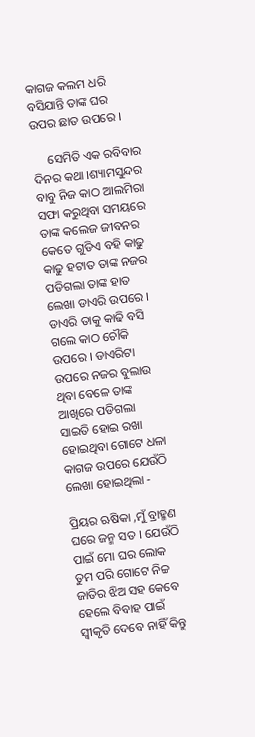କାଗଜ କଲମ ଧରି ବସିଯାନ୍ତି ତାଙ୍କ ଘର ଉପର ଛାତ ଉପରେ ।

     ସେମିତି ଏକ ରବିବାର ଦିନର କଥା ।ଶ୍ୟାମସୁନ୍ଦର ବାବୁ ନିଜ କାଠ ଆଲମିରା ସଫା କରୁଥିବା ସମୟରେ ତାଙ୍କ କଲେଜ ଜୀବନର କେତେ ଗୁଡିଏ ବହି କାଢୁ କାଢୁ ହଟାତ ତାଙ୍କ ନଜର ପଡିଗଲା ତାଙ୍କ ହାତ ଲେଖା ଡାଏରି ଉପରେ । ଡାଏରି ତାକୁ କାଢି ବସି ଗଲେ କାଠ ଚୌକି ଉପରେ । ଡାଏରିଟା ଉପରେ ନଜର ବୁଲାଉ ଥିବା ବେଳେ ତାଙ୍କ ଆଖିରେ ପଡିଗଲା ସାଇତି ହୋଇ ରଖା ହୋଇଥିବା ଗୋଟେ ଧଳା କାଗଜ ଉପରେ ଯେଉଁଠି ଲେଖା ହୋଇଥିଲା -

ପ୍ରିୟର ଋଷିକା ,ମୁଁ ବ୍ରାହ୍ମଣ ଘରେ ଜନ୍ମ ସତ । ଯେଉଁଠି ପାଇଁ ମୋ ଘର ଲୋକ ତୁମ ପରି ଗୋଟେ ନିଚ୍ଚ ଜାତିର ଝିଅ ସହ କେବେ ହେଲେ ବିବାହ ପାଇଁ ସ୍ୱୀକୃତି ଦେବେ ନାହିଁ କିନ୍ତୁ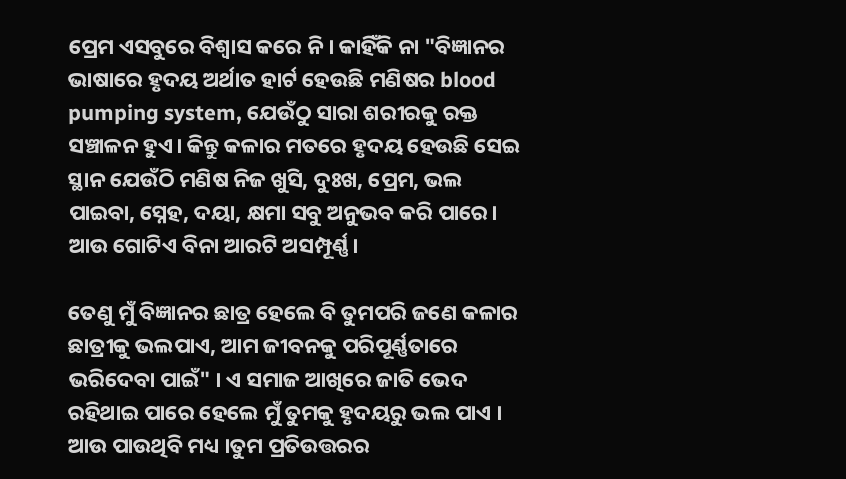ପ୍ରେମ ଏସବୁରେ ବିଶ୍ୱାସ କରେ ନି। କାହିଁକି ନା "ବିଜ୍ଞାନର ଭାଷାରେ ହୃଦୟ ଅର୍ଥାତ ହାର୍ଟ ହେଉଛି ମଣିଷର blood pumping system, ଯେଉଁଠୁ ସାରା ଶରୀରକୁ ରକ୍ତ ସଞ୍ଚାଳନ ହୁଏ। କିନ୍ତୁ କଳାର ମତରେ ହୃଦୟ ହେଉଛି ସେଇ ସ୍ଥାନ ଯେଉଁଠି ମଣିଷ ନିଜ ଖୁସି, ଦୁଃଖ, ପ୍ରେମ, ଭଲ ପାଇବା, ସ୍ନେହ, ଦୟା, କ୍ଷମା ସବୁ ଅନୁଭବ କରି ପାରେ। ଆଉ ଗୋଟିଏ ବିନା ଆରଟି ଅସମ୍ପୂର୍ଣ୍ଣ।

ତେଣୁ ମୁଁ ବିଜ୍ଞାନର ଛାତ୍ର ହେଲେ ବି ତୁମପରି ଜଣେ କଳାର ଛାତ୍ରୀକୁ ଭଲପାଏ, ଆମ ଜୀବନକୁ ପରିପୂର୍ଣ୍ଣତାରେ ଭରିଦେବା ପାଇଁ" । ଏ ସମାଜ ଆଖିରେ ଜାତି ଭେଦ ରହିଥାଇ ପାରେ ହେଲେ ମୁଁ ତୁମକୁ ହୃଦୟରୁ ଭଲ ପାଏ । ଆଉ ପାଉଥିବି ମଧ୍ୟ ।ତୁମ ପ୍ରତିଉତ୍ତରର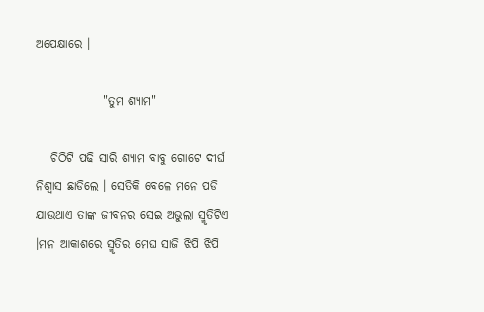ଅପେକ୍ଷାରେ ।

              "ତୁମ ଶ୍ୟାମ"

   ଚିଠିଟି ପଢି ସାରି ଶ୍ୟାମ ବାବୁ ଗୋଟେ ଦୀର୍ଘ ନିଶ୍ଵାସ ଛାଡିଲେ । ସେତିକି ବେଳେ ମନେ ପଡି ଯାଉଥାଏ ତାଙ୍କ ଜୀବନର ସେଇ ଅଭୁଲା ସ୍ମୃତିଟିଏ ।ମନ ଆକାଶରେ ସ୍ମୃତିର ମେଘ ସାଜି ଝିପି ଝିପି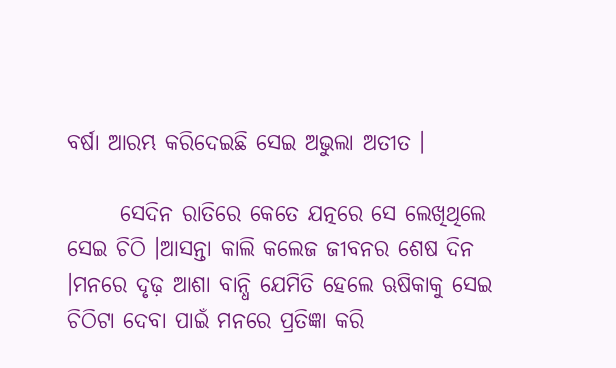ବର୍ଷା ଆରମ୍ଭ କରିଦେଇଛି ସେଇ ଅଭୁଲା ଅତୀତ ।

      ସେଦିନ ରାତିରେ କେତେ ଯତ୍ନରେ ସେ ଲେଖିଥିଲେ ସେଇ ଚିଠି ।ଆସନ୍ତା କାଲି କଲେଜ ଜୀବନର ଶେଷ ଦିନ ।ମନରେ ଦୃଢ଼ ଆଶା ବାନ୍ଧି ଯେମିତି ହେଲେ ଋଷିକାକୁ ସେଇ ଚିଠିଟା ଦେବା ପାଇଁ ମନରେ ପ୍ରତିଜ୍ଞା କରି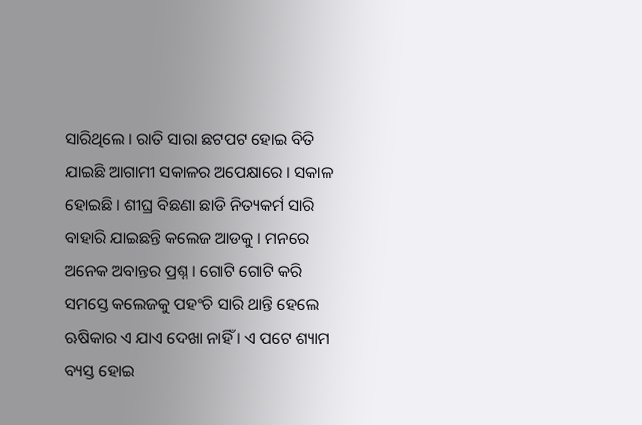ସାରିଥିଲେ । ରାତି ସାରା ଛଟପଟ ହୋଇ ବିତି ଯାଇଛି ଆଗାମୀ ସକାଳର ଅପେକ୍ଷାରେ । ସକାଳ ହୋଇଛି । ଶୀଘ୍ର ବିଛଣା ଛାଡି ନିତ୍ୟକର୍ମ ସାରି ବାହାରି ଯାଇଛନ୍ତି କଲେଜ ଆଡକୁ । ମନରେ ଅନେକ ଅବାନ୍ତର ପ୍ରଶ୍ନ । ଗୋଟି ଗୋଟି କରି ସମସ୍ତେ କଲେଜକୁ ପହଂଚି ସାରି ଥାନ୍ତି ହେଲେ ଋଷିକାର ଏ ଯାଏ ଦେଖା ନାହିଁ । ଏ ପଟେ ଶ୍ୟାମ ବ୍ୟସ୍ତ ହୋଇ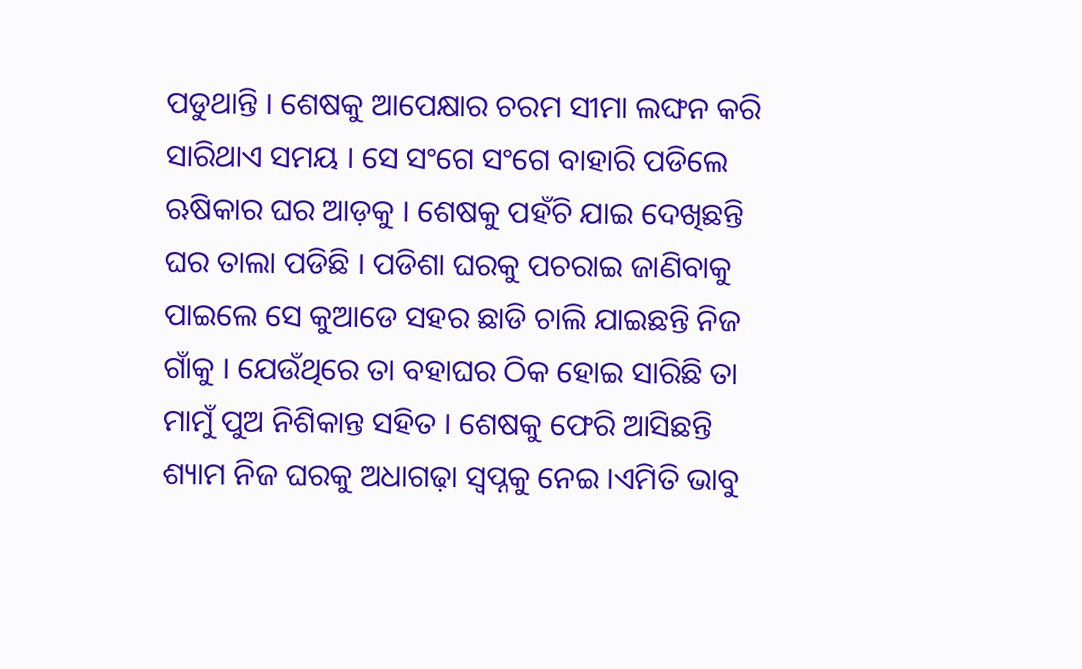ପଡୁଥାନ୍ତି । ଶେଷକୁ ଆପେକ୍ଷାର ଚରମ ସୀମା ଲଙ୍ଘନ କରି ସାରିଥାଏ ସମୟ । ସେ ସଂଗେ ସଂଗେ ବାହାରି ପଡିଲେ ଋଷିକାର ଘର ଆଡ଼କୁ । ଶେଷକୁ ପହଁଚି ଯାଇ ଦେଖିଛନ୍ତି ଘର ତାଲା ପଡିଛି । ପଡିଶା ଘରକୁ ପଚରାଇ ଜାଣିବାକୁ ପାଇଲେ ସେ କୁଆଡେ ସହର ଛାଡି ଚାଲି ଯାଇଛନ୍ତି ନିଜ ଗାଁକୁ । ଯେଉଁଥିରେ ତା ବହାଘର ଠିକ ହୋଇ ସାରିଛି ତା ମାମୁଁ ପୁଅ ନିଶିକାନ୍ତ ସହିତ । ଶେଷକୁ ଫେରି ଆସିଛନ୍ତି ଶ୍ୟାମ ନିଜ ଘରକୁ ଅଧାଗଢ଼ା ସ୍ୱପ୍ନକୁ ନେଇ ।ଏମିତି ଭାବୁ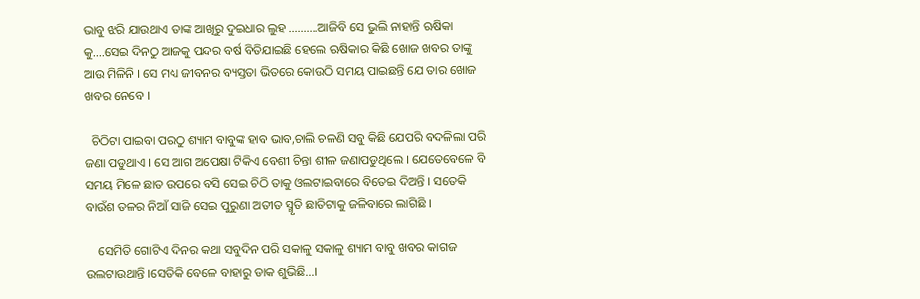ଭାବୁ ଝରି ଯାଉଥାଏ ତାଙ୍କ ଆଖିରୁ ଦୁଇଧାର ଲୁହ ..........ଆଜିବି ସେ ଭୁଲି ନାହାନ୍ତି ଋଷିକା କୁ....ସେଇ ଦିନଠୁ ଆଜକୁ ପନ୍ଦର ବର୍ଷ ବିତିଯାଇଛି ହେଲେ ଋଷିକାର କିଛି ଖୋଜ ଖବର ତାଙ୍କୁ ଆଉ ମିଳିନି । ସେ ମଧ୍ୟ ଜୀବନର ବ୍ୟସ୍ତତା ଭିତରେ କୋଉଠି ସମୟ ପାଇଛନ୍ତି ଯେ ତାର ଖୋଜ ଖବର ନେବେ ।

  ଚିଠିଟା ପାଇବା ପରଠୁ ଶ୍ୟାମ ବାବୁଙ୍କ ହାବ ଭାବ,ଚାଲି ଚଳଣି ସବୁ କିଛି ଯେପରି ବଦଳିଲା ପରି ଜଣା ପଡୁଥାଏ । ସେ ଆଗ ଅପେକ୍ଷା ଟିକିଏ ବେଶୀ ଚିନ୍ତା ଶୀଳ ଜଣାପଡୁଥିଲେ । ଯେତେବେଳେ ବି ସମୟ ମିଳେ ଛାତ ଉପରେ ବସି ସେଇ ଚିଠି ତାକୁ ଓଲଟାଇବାରେ ବିତେଇ ଦିଅନ୍ତି । ସତେକି ବାଉଁଶ ତଳର ନିଆଁ ସାଜି ସେଇ ପୁରୁଣା ଅତୀତ ସ୍ମୃତି ଛାତିଟାକୁ ଜଳିବାରେ ଲାଗିଛି ।

    ସେମିତି ଗୋଟିଏ ଦିନର କଥା ସବୁଦିନ ପରି ସକାଳୁ ସକାଳୁ ଶ୍ୟାମ ବାବୁ ଖବର କାଗଜ ଉଲଟାଉଥାନ୍ତି ।ସେତିକି ବେଳେ ବାହାରୁ ଡାକ ଶୁଭିଛି...।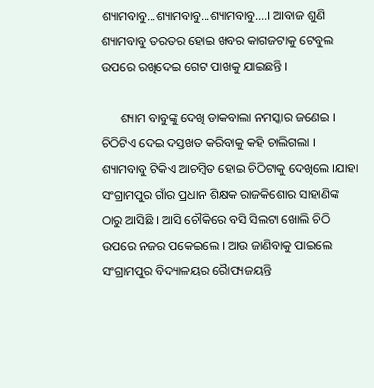ଶ୍ୟାମବାବୁ...ଶ୍ୟାମବାବୁ...ଶ୍ୟାମବାବୁ....। ଆବାଜ ଶୁଣି ଶ୍ୟାମବାବୁ ତରତର ହୋଇ ଖବର କାଗଜଟାକୁ ଟେବୁଲ ଉପରେ ରଖିଦେଇ ଗେଟ ପାଖକୁ ଯାଇଛନ୍ତି ।

      ଶ୍ୟାମ ବାବୁଙ୍କୁ ଦେଖି ଡାକବାଲା ନମସ୍କାର ଜଣେଇ । ଚିଠିଟିଏ ଦେଇ ଦସ୍ତଖତ କରିବାକୁ କହି ଚାଲିଗଲା । ଶ୍ୟାମବାବୁ ଟିକିଏ ଆଚମ୍ବିତ ହୋଇ ଚିଠିଟାକୁ ଦେଖିଲେ ।ଯାହା ସଂଗ୍ରାମପୁର ଗାଁର ପ୍ରଧାନ ଶିକ୍ଷକ ରାଜକିଶୋର ସାହାଣିଙ୍କ ଠାରୁ ଆସିଛି । ଆସି ଚୌକିରେ ବସି ସିଲଟା ଖୋଲି ଚିଠି ଉପରେ ନଜର ପକେଇଲେ । ଆଉ ଜାଣିବାକୁ ପାଇଲେ ସଂଗ୍ରାମପୁର ବିଦ୍ୟାଳୟର ରୋୖପ୍ୟଜୟନ୍ତି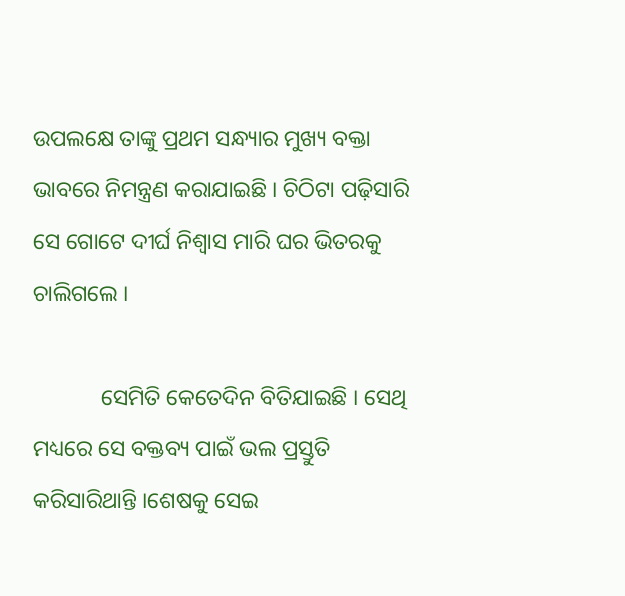ଉପଲକ୍ଷେ ତାଙ୍କୁ ପ୍ରଥମ ସନ୍ଧ୍ୟାର ମୁଖ୍ୟ ବକ୍ତା ଭାବରେ ନିମନ୍ତ୍ରଣ କରାଯାଇଛି । ଚିଠିଟା ପଢ଼ିସାରି ସେ ଗୋଟେ ଦୀର୍ଘ ନିଶ୍ଵାସ ମାରି ଘର ଭିତରକୁ ଚାଲିଗଲେ ।

            ସେମିତି କେତେଦିନ ବିତିଯାଇଛି । ସେଥି ମଧ୍ୟରେ ସେ ବକ୍ତବ୍ୟ ପାଇଁ ଭଲ ପ୍ରସ୍ତୁତି କରିସାରିଥାନ୍ତି ।ଶେଷକୁ ସେଇ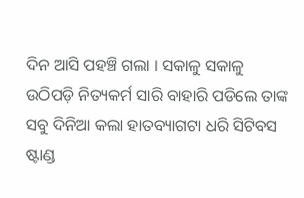ଦିନ ଆସି ପହଞ୍ଚି ଗଲା । ସକାଳୁ ସକାଳୁ ଉଠିପଡ଼ି ନିତ୍ୟକର୍ମ ସାରି ବାହାରି ପଡିଲେ ତାଙ୍କ ସବୁ ଦିନିଆ କଲା ହାତବ୍ୟାଗଟା ଧରି ସିଟିବସ ଷ୍ଟାଣ୍ଡ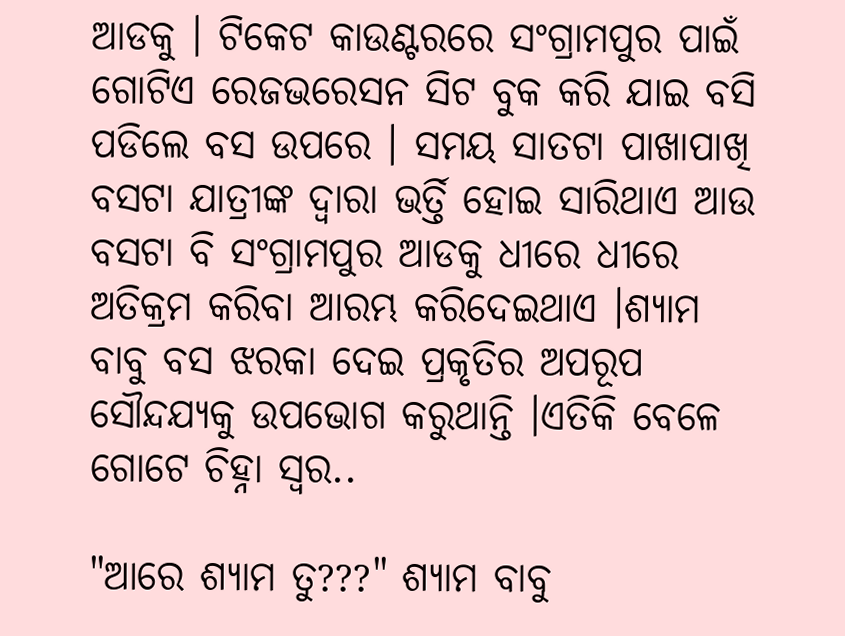ଆଡକୁ । ଟିକେଟ କାଉଣ୍ଟରରେ ସଂଗ୍ରାମପୁର ପାଇଁ ଗୋଟିଏ ରେଜଭରେସନ ସିଟ ବୁକ କରି ଯାଇ ବସି ପଡିଲେ ବସ ଉପରେ । ସମୟ ସାତଟା ପାଖାପାଖି ବସଟା ଯାତ୍ରୀଙ୍କ ଦ୍ୱାରା ଭର୍ତ୍ତି ହୋଇ ସାରିଥାଏ ଆଉ ବସଟା ବି ସଂଗ୍ରାମପୁର ଆଡକୁ ଧୀରେ ଧୀରେ ଅତିକ୍ରମ କରିବା ଆରମ୍ଭ କରିଦେଇଥାଏ ।ଶ୍ୟାମ ବାବୁ ବସ ଝରକା ଦେଇ ପ୍ରକୃତିର ଅପରୂପ ସୌନ୍ଦଯ୍ୟକୁ ଉପଭୋଗ କରୁଥାନ୍ତି ।ଏତିକି ବେଳେ ଗୋଟେ ଚିହ୍ନା ସ୍ୱର..

"ଆରେ ଶ୍ୟାମ ତୁ???" ଶ୍ୟାମ ବାବୁ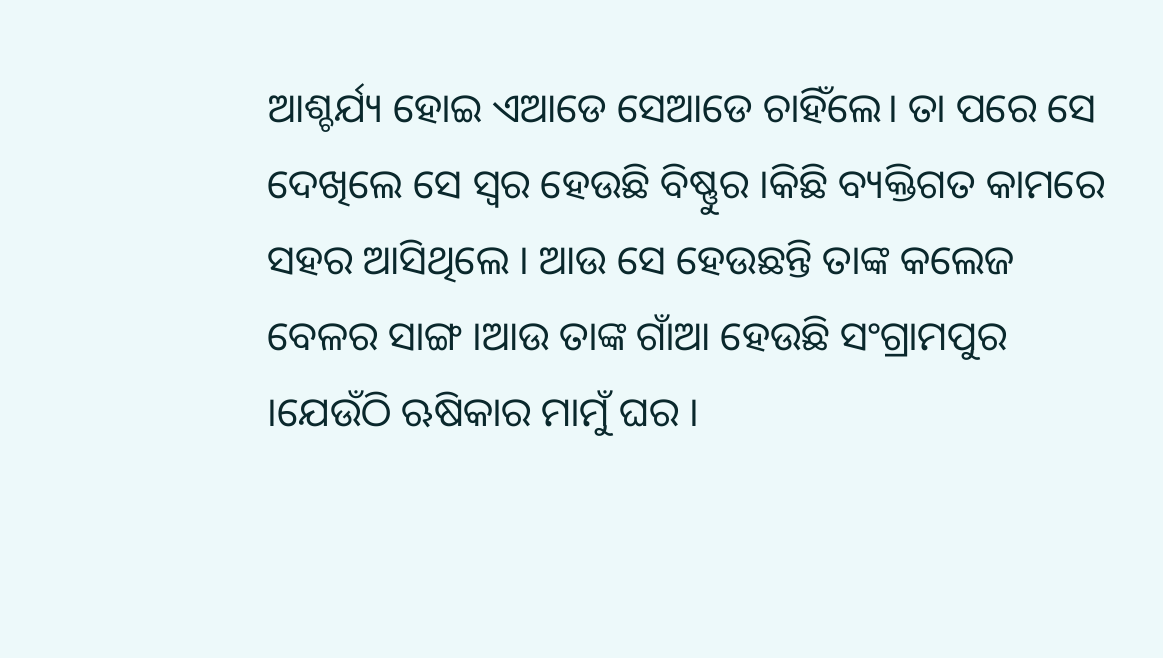ଆଶ୍ଚର୍ଯ୍ୟ ହୋଇ ଏଆଡେ ସେଆଡେ ଚାହିଁଲେ। ତା ପରେ ସେ ଦେଖିଲେ ସେ ସ୍ୱର ହେଉଛି ବିଷ୍ଣୁର ।କିଛି ବ୍ୟକ୍ତିଗତ କାମରେ ସହର ଆସିଥିଲେ । ଆଉ ସେ ହେଉଛନ୍ତି ତାଙ୍କ କଲେଜ ବେଳର ସାଙ୍ଗ ।ଆଉ ତାଙ୍କ ଗାଁଆ ହେଉଛି ସଂଗ୍ରାମପୁର ।ଯେଉଁଠି ଋଷିକାର ମାମୁଁ ଘର ।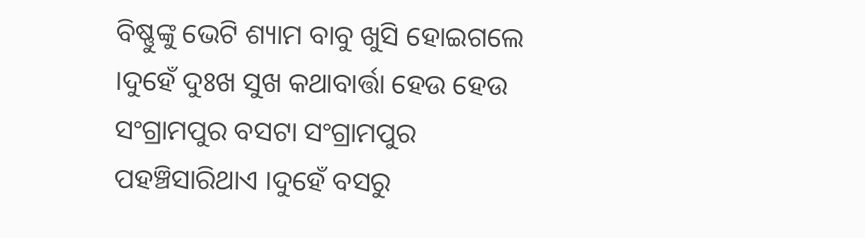ବିଷ୍ଣୁଙ୍କୁ ଭେଟି ଶ୍ୟାମ ବାବୁ ଖୁସି ହୋଇଗଲେ ।ଦୁହେଁ ଦୁଃଖ ସୁଖ କଥାବାର୍ତ୍ତା ହେଉ ହେଉ ସଂଗ୍ରାମପୁର ବସଟା ସଂଗ୍ରାମପୁର ପହଞ୍ଚିସାରିଥାଏ ।ଦୁହେଁ ବସରୁ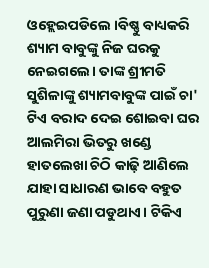ଓହ୍ଲେଇପଡିଲେ ।ବିଷ୍ଣୁ ବାଧ୍ୟକରି ଶ୍ୟାମ ବାବୁଙ୍କୁ ନିଜ ଘରକୁ ନେଇଗଲେ। ତାଙ୍କ ଶ୍ରୀମତି ସୁଶିଳାଙ୍କୁ ଶ୍ୟାମବାବୁଙ୍କ ପାଇଁ ଚା' ଟିଏ ବରାଦ ଦେଇ ଶୋଇବା ଘର ଆଲମିରା ଭିତରୁ ଖଣ୍ଡେ ହାତଲେଖା ଚିଠି କାଢ଼ି ଆଣିଲେ ଯାହା ସାଧାରଣ ଭାବେ ବହୁତ ପୁରୁଣା ଜଣା ପଡୁଥାଏ। ଟିକିଏ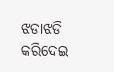ଝଡାଝଡି କରିଦେଇ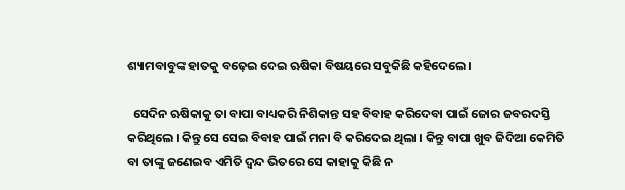ଶ୍ୟାମବାବୁଙ୍କ ହାତକୁ ବଢ଼େଇ ଦେଇ ଋଷିକା ବିଷୟରେ ସବୁକିଛି କହିଦେଲେ।

  ସେଦିନ ଋଷିକାକୁ ତା ବାପା ବାଧ୍ୟକରି ନିଶିକାନ୍ତ ସହ ବିବାହ କରିଦେବା ପାଇଁ ଜୋର ଜବରଦସ୍ତି କରିଥିଲେ । କିନ୍ତୁ ସେ ସେଇ ବିବାହ ପାଇଁ ମନା ବି କରିଦେଇ ଥିଲା । କିନ୍ତୁ ବାପା ଖୁବ ଜିଦିଆ କେମିତି ବା ତାଙ୍କୁ ଜଣେଇବ ଏମିତି ଦ୍ୱନ୍ଦ ଭିତରେ ସେ କାହାକୁ କିଛି ନ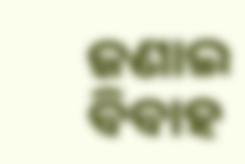ଜଣାଇ ବିବାହ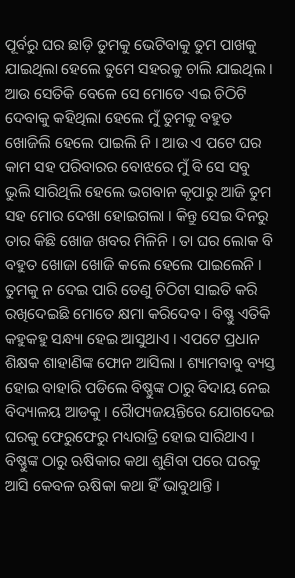ପୂର୍ବରୁ ଘର ଛାଡ଼ି ତୁମକୁ ଭେଟିବାକୁ ତୁମ ପାଖକୁ ଯାଇଥିଲା ହେଲେ ତୁମେ ସହରକୁ ଚାଲି ଯାଇଥିଲ । ଆଉ ସେତିକି ବେଳେ ସେ ମୋତେ ଏଇ ଚିଠିଟି ଦେବାକୁ କହିଥିଲା ହେଲେ ମୁଁ ତୁମକୁ ବହୁତ ଖୋଜିଲି ହେଲେ ପାଇଲି ନି । ଆଉ ଏ ପଟେ ଘର କାମ ସହ ପରିବାରର ବୋଝରେ ମୁଁ ବି ସେ ସବୁ ଭୁଲି ସାରିଥିଲି ହେଲେ ଭଗବାନ କୃପାରୁ ଆଜି ତୁମ ସହ ମୋର ଦେଖା ହୋଇଗଲା । କିନ୍ତୁ ସେଇ ଦିନରୁ ତାର କିଛି ଖୋଜ ଖବର ମିଳିନି । ତା ଘର ଲୋକ ବି ବହୁତ ଖୋଜା ଖୋଜି କଲେ ହେଲେ ପାଇଲେନି । ତୁମକୁ ନ ଦେଇ ପାରି ତେଣୁ ଚିଠିଟା ସାଇତି କରି ରଖିଦେଇଛି ମୋତେ କ୍ଷମା କରିଦେବ । ବିଷ୍ଣୁ ଏତିକି କହୁକହୁ ସନ୍ଧ୍ୟା ହେଇ ଆସୁଥାଏ । ଏପଟେ ପ୍ରଧାନ ଶିକ୍ଷକ ଶାହାଣିଙ୍କ ଫୋନ ଆସିଲା । ଶ୍ୟାମବାବୁ ବ୍ୟସ୍ତ ହୋଇ ବାହାରି ପଡିଲେ ବିଷ୍ଣୁଙ୍କ ଠାରୁ ବିଦାୟ ନେଇ ବିଦ୍ୟାଳୟ ଆଡକୁ । ରୋୖପ୍ୟଜୟନ୍ତିରେ ଯୋଗଦେଇ ଘରକୁ ଫେରୁଫେରୁ ମଧ୍ୟରାତ୍ରି ହୋଇ ସାରିଥାଏ । ବିଷ୍ଣୁଙ୍କ ଠାରୁ ଋଷିକାର କଥା ଶୁଣିବା ପରେ ଘରକୁ ଆସି କେବଳ ଋଷିକା କଥା ହିଁ ଭାବୁଥାନ୍ତି ।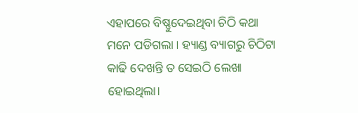ଏହାପରେ ବିଷ୍ଣୁଦେଇଥିବା ଚିଠି କଥା ମନେ ପଡିଗଲା । ହ୍ୟାଣ୍ଡ ବ୍ୟାଗରୁ ଚିଠିଟା କାଢି ଦେଖନ୍ତି ତ ସେଇଠି ଲେଖା ହୋଇଥିଲା।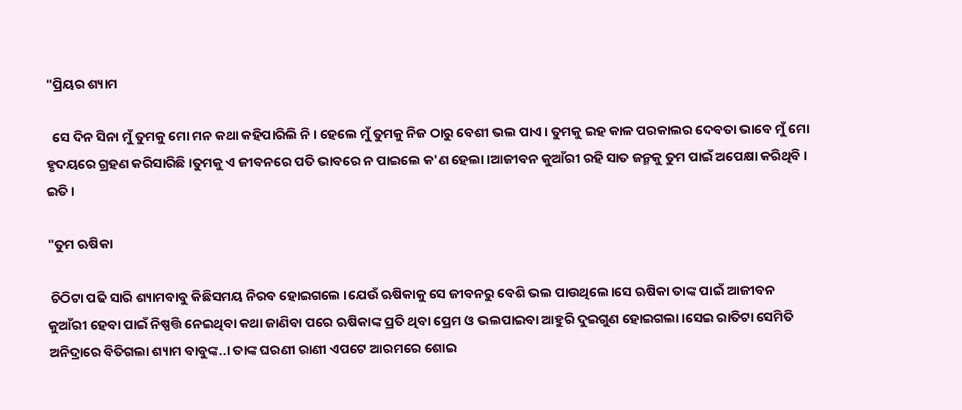"ପ୍ରିୟର ଶ୍ୟାମ

  ସେ ଦିନ ସିନା ମୁଁ ତୁମକୁ ମୋ ମନ କଥା କହିପାରିଲି ନି। ହେଲେ ମୁଁ ତୁମକୁ ନିଜ ଠାରୁ ବେଶୀ ଭଲ ପାଏ । ତୁମକୁ ଇହ କାଳ ପରକାଲର ଦେବତା ଭାବେ ମୁଁ ମୋ ହୃଦୟରେ ଗ୍ରହଣ କରିସାରିଛି ।ତୁମକୁ ଏ ଜୀବନରେ ପତି ଭାବରେ ନ ପାଇଲେ କ'ଣ ହେଲା ।ଆଜୀବନ କୁଆଁରୀ ରହି ସାତ ଜନ୍ମକୁ ତୁମ ପାଇଁ ଅପେକ୍ଷା କରିଥିବି ।  ଇତି ।

"ତୁମ ଋଷିକା

 ଚିଠିଟା ପଢି ସାରି ଶ୍ୟାମବାବୁ କିଛିସମୟ ନିରବ ହୋଇଗଲେ ।ଯେଉଁ ଋଷିକାକୁ ସେ ଜୀବନରୁ ବେଶି ଭଲ ପାଉଥିଲେ।ସେ ଋଷିକା ତାଙ୍କ ପାଇଁ ଆଜୀବନ କୁଆଁରୀ ହେବା ପାଇଁ ନିଷ୍ପତ୍ତି ନେଇଥିବା କଥା ଜାଣିବା ପରେ ଋଷିକାଙ୍କ ପ୍ରତି ଥିବା ପ୍ରେମ ଓ ଭଲପାଇବା ଆହୁରି ଦୁଇଗୁଣ ହୋଇଗଲା ।ସେଇ ରାତିଟା ସେମିତି ଅନିଦ୍ରାରେ ବିତିଗଲା ଶ୍ୟାମ ବାବୁଙ୍କ..। ତାଙ୍କ ଘରଣୀ ରାଣୀ ଏପଟେ ଆରମରେ ଶୋଇ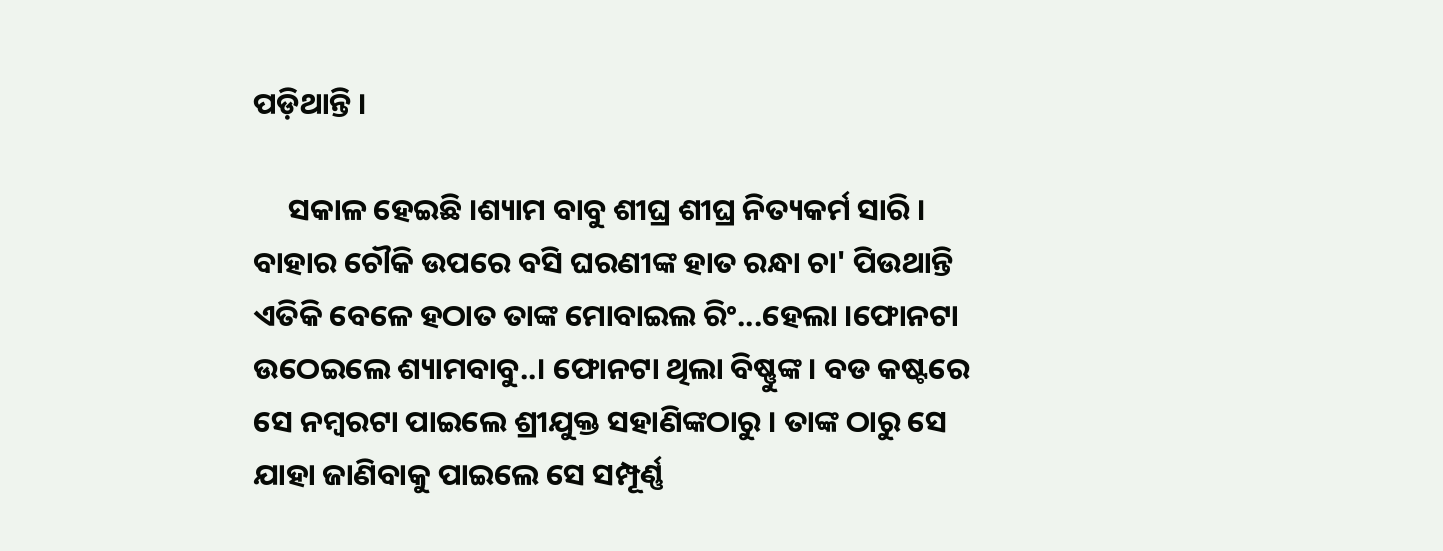ପଡ଼ିଥାନ୍ତି ।

     ସକାଳ ହେଇଛି ।ଶ୍ୟାମ ବାବୁ ଶୀଘ୍ର ଶୀଘ୍ର ନିତ୍ୟକର୍ମ ସାରି । ବାହାର ଚୌକି ଉପରେ ବସି ଘରଣୀଙ୍କ ହାତ ରନ୍ଧା ଚା' ପିଉଥାନ୍ତି ଏତିକି ବେଳେ ହଠାତ ତାଙ୍କ ମୋବାଇଲ ରିଂ...ହେଲା ।ଫୋନଟା ଉଠେଇଲେ ଶ୍ୟାମବାବୁ..। ଫୋନଟା ଥିଲା ବିଷ୍ଣୁଙ୍କ । ବଡ କଷ୍ଟରେ ସେ ନମ୍ବରଟା ପାଇଲେ ଶ୍ରୀଯୁକ୍ତ ସହାଣିଙ୍କଠାରୁ । ତାଙ୍କ ଠାରୁ ସେ ଯାହା ଜାଣିବାକୁ ପାଇଲେ ସେ ସମ୍ପୂର୍ଣ୍ଣ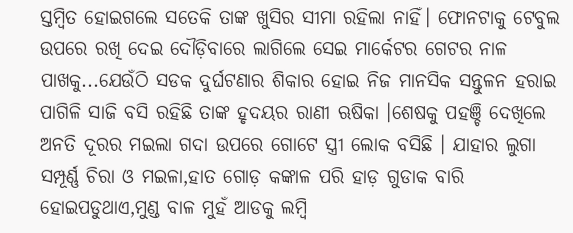ସ୍ତମ୍ବିତ ହୋଇଗଲେ ସତେକି ତାଙ୍କ ଖୁସିର ସୀମା ରହିଲା ନାହିଁ। ଫୋନଟାକୁ ଟେବୁଲ ଉପରେ ରଖି ଦେଇ ଦୌଡ଼ିବାରେ ଲାଗିଲେ ସେଇ ମାର୍କେଟର ଗେଟର ନାଳ ପାଖକୁ...ଯେଉଁଠି ସଡକ ଦୁର୍ଘଟଣାର ଶିକାର ହୋଇ ନିଜ ମାନସିକ ସନ୍ତୁଳନ ହରାଇ ପାଗିଳି ସାଜି ବସି ରହିଛି ତାଙ୍କ ହୃଦୟର ରାଣୀ ଋଷିକା ।ଶେଷକୁ ପହଞ୍ଚି ଦେଖିଲେ ଅନତି ଦୂରର ମଇଲା ଗଦା ଉପରେ ଗୋଟେ ସ୍ତ୍ରୀ ଲୋକ ବସିଛି । ଯାହାର ଲୁଗା ସମ୍ପୂର୍ଣ୍ଣ ଚିରା ଓ ମଇଳା,ହାତ ଗୋଡ଼ କଙ୍କାଳ ପରି ହାଡ଼ ଗୁଡାକ ବାରି ହୋଇପଡୁଥାଏ,ମୁଣ୍ଡ ବାଳ ମୁହଁ ଆଡକୁ ଲମ୍ବି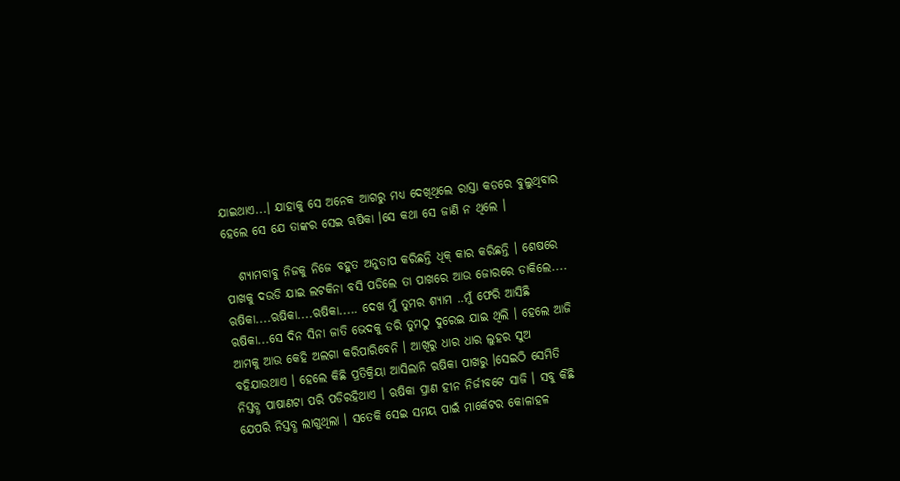ଯାଇଥାଏ...। ଯାହାକୁ ସେ ଅନେକ ଆଗରୁ ମଧ୍ୟ ଦେଖିଥିଲେ ରାସ୍ତା କଡରେ ବୁଲୁଥିବାର ହେଲେ ସେ ଯେ ତାଙ୍କର ସେଇ ଋଷିକା ।ସେ କଥା ସେ ଜାଣି ନ ଥିଲେ ।

   ଶ୍ୟାମବାବୁ ନିଜକୁ ନିଜେ ବହୁତ ଅନୁତାପ କରିଛନ୍ତି ଧିକ୍ କାର କରିଛନ୍ତି । ଶେଷରେ ପାଖକୁ ଦଉଡି ଯାଇ ଲଟକିନା ବସି ପଡିଲେ ତା ପାଖରେ ଆଉ ଜୋରରେ ଡାକିଲେ.... ଋଷିକା....ଋଷିକା....ଋଷିକା..... ଦେଖ ମୁଁ ତୁମର ଶ୍ୟାମ ..ମୁଁ ଫେରି ଆସିଛି ଋଷିକା...ସେ ଦିନ ସିନା ଜାତି ଭେଦକୁ ଡରି ତୁମଠୁ ଦୁରେଇ ଯାଇ ଥିଲି । ହେଲେ ଆଜି ଆମକୁ ଆଉ କେହି ଅଲଗା କରିପାରିବେନି । ଆଖିରୁ ଧାର ଧାର ଲୁହର ସୁଅ ବହିଯାଉଥାଏ । ହେଲେ କିଛି ପ୍ରତିକ୍ରିୟା ଆସିଲାନି ଋଷିକା ପାଖରୁ ।ସେଇଠି ସେମିତି ନିସ୍ତବ୍ଧ ପାଷାଣଟା ପରି ପଡିରହିଥାଏ । ଋଷିକା ପ୍ରାଣ ହୀନ ନିର୍ଜୀବଟେ ସାଜି । ସବୁ କିଛି ଯେପରି ନିସ୍ତବ୍ଧ ଲାଗୁଥିଲା । ସତେକି ସେଇ ସମୟ ପାଇଁ ମାର୍କେଟର କୋଳାହଳ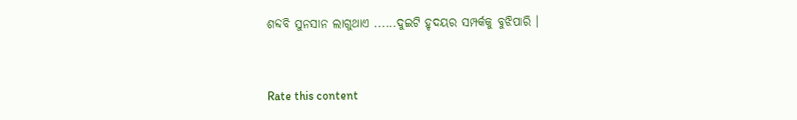ଶବ୍ଦବି ସୁନସାନ ଲାଗୁଥାଏ ......ଦୁଇଟି ହୃଦୟର ସମ୍ପର୍କକୁ ବୁଝିପାରି ।


Rate this content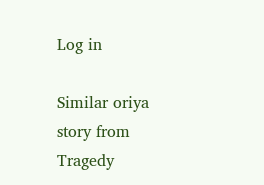Log in

Similar oriya story from Tragedy